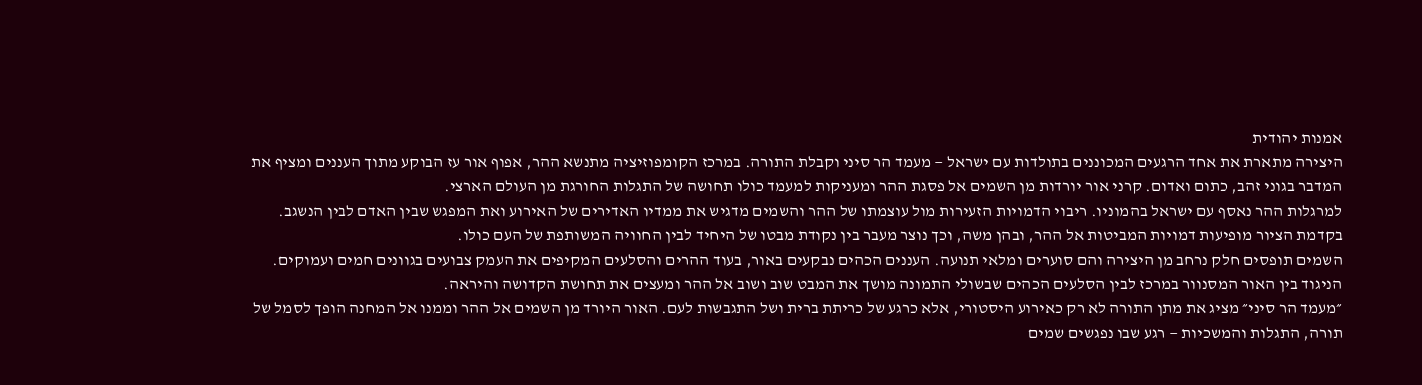אמנות יהודית
היצירה מתארת את אחד הרגעים המכוננים בתולדות עם ישראל — מעמד הר סיני וקבלת התורה. במרכז הקומפוזיציה מתנשא ההר, אפוף אור עז הבוקע מתוך העננים ומציף את המדבר בגוני זהב, כתום ואדום. קרני אור יורדות מן השמים אל פסגת ההר ומעניקות למעמד כולו תחושה של התגלות החורגת מן העולם הארצי.
למרגלות ההר נאסף עם ישראל בהמוניו. ריבוי הדמויות הזעירות מול עוצמתו של ההר והשמים מדגיש את ממדיו האדירים של האירוע ואת המפגש שבין האדם לבין הנשגב. בקדמת הציור מופיעות דמויות המביטות אל ההר, ובהן משה, וכך נוצר מעבר בין נקודת מבטו של היחיד לבין החוויה המשותפת של העם כולו.
השמים תופסים חלק נרחב מן היצירה והם סוערים ומלאי תנועה. העננים הכהים נבקעים באור, בעוד ההרים והסלעים המקיפים את העמק צבועים בגוונים חמים ועמוקים. הניגוד בין האור המסנוור במרכז לבין הסלעים הכהים שבשולי התמונה מושך את המבט שוב ושוב אל ההר ומעצים את תחושת הקדושה והיראה.
״מעמד הר סיני״ מציג את מתן התורה לא רק כאירוע היסטורי, אלא כרגע של כריתת ברית ושל התגבשות לעם. האור היורד מן השמים אל ההר וממנו אל המחנה הופך לסמל של תורה, התגלות והמשכיות — רגע שבו נפגשים שמים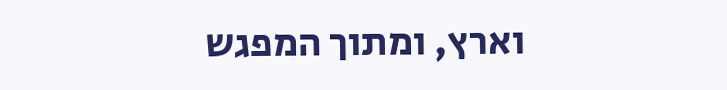וארץ, ומתוך המפגש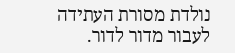נולדת מסורת העתידה לעבור מדור לדור.